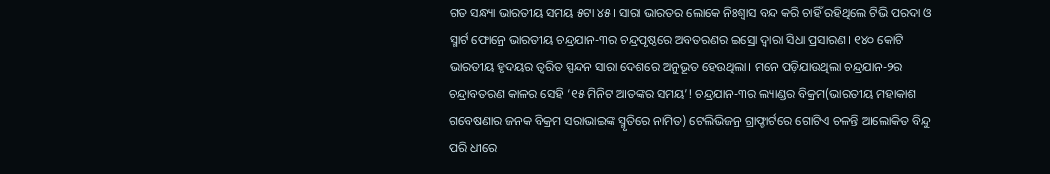ଗତ ସନ୍ଧ୍ୟା ଭାରତୀୟ ସମୟ ୫ଟା ୪୫। ସାରା ଭାରତର ଲୋକେ ନିଃଶ୍ୱାସ ବନ୍ଦ କରି ଚାହିଁ ରହିଥିଲେ ଟିଭି ପରଦା ଓ ସ୍ମାର୍ଟ ଫୋନ୍ରେ ଭାରତୀୟ ଚନ୍ଦ୍ରଯାନ-୩ର ଚନ୍ଦ୍ରପୃଷ୍ଠରେ ଅବତରଣର ଇସ୍ରୋ ଦ୍ୱାରା ସିଧା ପ୍ରସାରଣ। ୧୪୦ କୋଟି ଭାରତୀୟ ହୃଦୟର ତ୍ୱରିତ ସ୍ପନ୍ଦନ ସାରା ଦେଶରେ ଅନୁଭୂତ ହେଉଥିଲା। ମନେ ପଡ଼ିଯାଉଥିଲା ଚନ୍ଦ୍ରଯାନ-୨ର ଚନ୍ଦ୍ରାବତରଣ କାଳର ସେହି ‘୧୫ ମିନିଟ ଆତଙ୍କର ସମୟ’! ଚନ୍ଦ୍ରଯାନ-୩ର ଲ୍ୟାଣ୍ଡର ବିକ୍ରମ(ଭାରତୀୟ ମହାକାଶ ଗବେଷଣାର ଜନକ ବିକ୍ରମ ସରାଭାଇଙ୍କ ସ୍ମୃତିରେ ନାମିତ) ଟେଲିଭିଜନ୍ର ଗ୍ରାଫ୍ଚାର୍ଟରେ ଗୋଟିଏ ଚଳନ୍ତି ଆଲୋକିତ ବିନ୍ଦୁ ପରି ଧୀରେ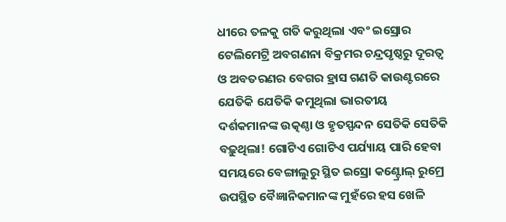ଧୀରେ ତଳକୁ ଗତି କରୁଥିଲା ଏବଂ ଇସ୍ରୋର ଟେଲିମେଟ୍ରି ଅବଗଣନା ବିକ୍ରମର ଚନ୍ଦ୍ରପୃଷ୍ଠରୁ ଦୂରତ୍ୱ ଓ ଅବତରଣର ବେଗର ହ୍ରାସ ଗଣତି କାଉଣ୍ଟରରେ ଯେତିକି ଯେତିକି କମୁଥିଲା ଭାରତୀୟ ଦର୍ଶକମାନଙ୍କ ଉତ୍କଣ୍ଠା ଓ ହୃତସ୍ପନ୍ଦନ ସେତିକି ସେତିକି ବଢ଼ୁଥିଲା! ଗୋଟିଏ ଗୋଟିଏ ପର୍ଯ୍ୟାୟ ପାରି ହେବା ସମୟରେ ବେଙ୍ଗାଲୁରୁ ସ୍ଥିତ ଇସ୍ରୋ କଣ୍ଟ୍ରୋଲ୍ ରୁମ୍ରେ ଉପସ୍ଥିତ ବୈଜ୍ଞାନିକମାନଙ୍କ ମୁହଁରେ ହସ ଖେଳି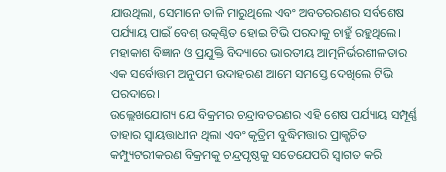ଯାଉଥିଲା, ସେମାନେ ତାଳି ମାରୁଥିଲେ ଏବଂ ଅବତରରଣର ସର୍ବଶେଷ ପର୍ଯ୍ୟାୟ ପାଇଁ ବେଶ୍ ଉତ୍କଣ୍ଠିତ ହୋଇ ଟିଭି ପରଦାକୁ ଚାହୁଁ ରହୁଥିଲେ। ମହାକାଶ ବିଜ୍ଞାନ ଓ ପ୍ରଯୁକ୍ତି ବିଦ୍ୟାରେ ଭାରତୀୟ ଆତ୍ମନିର୍ଭରଶୀଳତାର ଏକ ସର୍ବୋତ୍ତମ ଅନୁପମ ଉଦାହରଣ ଆମେ ସମସ୍ତେ ଦେଖିଲେ ଟିଭି ପରଦାରେ।
ଉଲ୍ଲେଖଯୋଗ୍ୟ ଯେ ବିକ୍ରମର ଚନ୍ଦ୍ରାବତରଣର ଏହି ଶେଷ ପର୍ଯ୍ୟାୟ ସମ୍ପୂର୍ଣ୍ଣ ତାହାର ସ୍ୱାୟତ୍ତାଧୀନ ଥିଲା ଏବଂ କୃତ୍ରିମ ବୁଦ୍ଧିମତ୍ତାର ପ୍ରାକ୍ଖଚିତ କମ୍ପ୍ୟୁଟରୀକରଣ ବିକ୍ରମକୁ ଚନ୍ଦ୍ରପୃଷ୍ଠକୁ ସତେଯେପରି ସ୍ୱାଗତ କରି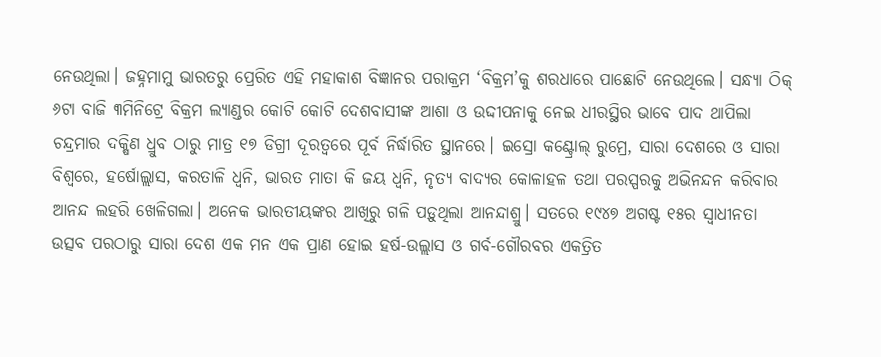ନେଉଥିଲା। ଜହ୍ନମାମୁ ଭାରତରୁ ପ୍ରେରିତ ଏହି ମହାକାଶ ବିଜ୍ଞାନର ପରାକ୍ରମ ‘ବିକ୍ରମ’କୁ ଶରଧାରେ ପାଛୋଟି ନେଉଥିଲେ। ସନ୍ଧ୍ୟା ଠିକ୍ ୬ଟା ବାଜି ୩ମିନିଟ୍ରେ ବିକ୍ରମ ଲ୍ୟାଣ୍ଡର କୋଟି କୋଟି ଦେଶବାସୀଙ୍କ ଆଶା ଓ ଉଦ୍ଦୀପନାକୁ ନେଇ ଧୀରସ୍ଥିର ଭାବେ ପାଦ ଥାପିଲା ଚନ୍ଦ୍ରମାର ଦକ୍ଷିଣ ଧ୍ରୁବ ଠାରୁ ମାତ୍ର ୧୭ ଡିଗ୍ରୀ ଦୂରତ୍ୱରେ ପୂର୍ବ ନିର୍ଦ୍ଧାରିତ ସ୍ଥାନରେ। ଇସ୍ରୋ କଣ୍ଟ୍ରୋଲ୍ ରୁମ୍ରେ, ସାରା ଦେଶରେ ଓ ସାରା ବିଶ୍ୱରେ, ହର୍ଷୋଲ୍ଲାସ, କରତାଳି ଧ୍ୱନି, ଭାରତ ମାତା କି ଜୟ ଧ୍ୱନି, ନୃତ୍ୟ ବାଦ୍ୟର କୋଳାହଳ ତଥା ପରସ୍ପରକୁ ଅଭିନନ୍ଦନ କରିବାର ଆନନ୍ଦ ଲହରି ଖେଳିଗଲା। ଅନେକ ଭାରତୀୟଙ୍କର ଆଖିରୁ ଗଳି ପଡ଼ୁଥିଲା ଆନନ୍ଦାଶ୍ରୁ। ସତରେ ୧୯୪୭ ଅଗଷ୍ଟ ୧୫ର ସ୍ୱାଧୀନତା ଉତ୍ସବ ପରଠାରୁ ସାରା ଦେଶ ଏକ ମନ ଏକ ପ୍ରାଣ ହୋଇ ହର୍ଷ-ଉଲ୍ଲାସ ଓ ଗର୍ବ-ଗୌରବର ଏକତ୍ରିତ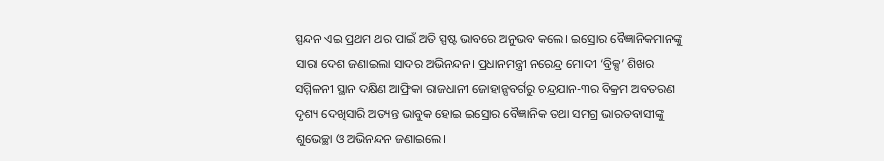ସ୍ପନ୍ଦନ ଏଇ ପ୍ରଥମ ଥର ପାଇଁ ଅତି ସ୍ପଷ୍ଟ ଭାବରେ ଅନୁଭବ କଲେ। ଇସ୍ରୋର ବୈଜ୍ଞାନିକମାନଙ୍କୁ ସାରା ଦେଶ ଜଣାଇଲା ସାଦର ଅଭିନନ୍ଦନ। ପ୍ରଧାନମନ୍ତ୍ରୀ ନରେନ୍ଦ୍ର ମୋଦୀ ‘ବ୍ରିକ୍ସ’ ଶିଖର ସମ୍ମିଳନୀ ସ୍ଥାନ ଦକ୍ଷିଣ ଆଫ୍ରିକା ରାଜଧାନୀ ଜୋହାନ୍ସବର୍ଗରୁ ଚନ୍ଦ୍ରଯାନ-୩ର ବିକ୍ରମ ଅବତରଣ ଦୃଶ୍ୟ ଦେଖିସାରି ଅତ୍ୟନ୍ତ ଭାବୁକ ହୋଇ ଇସ୍ରୋର ବୈଜ୍ଞାନିକ ତଥା ସମଗ୍ର ଭାରତବାସୀଙ୍କୁ ଶୁଭେଚ୍ଛା ଓ ଅଭିନନ୍ଦନ ଜଣାଇଲେ।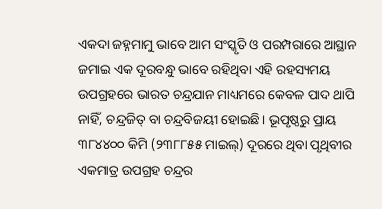ଏକଦା ଜହ୍ନମାମୁ ଭାବେ ଆମ ସଂସ୍କୃତି ଓ ପରମ୍ପରାରେ ଆସ୍ଥାନ ଜମାଇ ଏକ ଦୂରବନ୍ଧୁ ଭାବେ ରହିଥିବା ଏହି ରହସ୍ୟମୟ ଉପଗ୍ରହରେ ଭାରତ ଚନ୍ଦ୍ରଯାନ ମାଧ୍ୟମରେ କେବଳ ପାଦ ଥାପି ନାହିଁ, ଚନ୍ଦ୍ରଜିତ୍ ବା ଚନ୍ଦ୍ରବିଜୟୀ ହୋଇଛି। ଭୂପୃଷ୍ଠରୁ ପ୍ରାୟ ୩୮୪୪୦୦ କିମି (୨୩୮୮୫୫ ମାଇଲ୍) ଦୂରରେ ଥିବା ପୃଥିବୀର ଏକମାତ୍ର ଉପଗ୍ରହ ଚନ୍ଦ୍ରର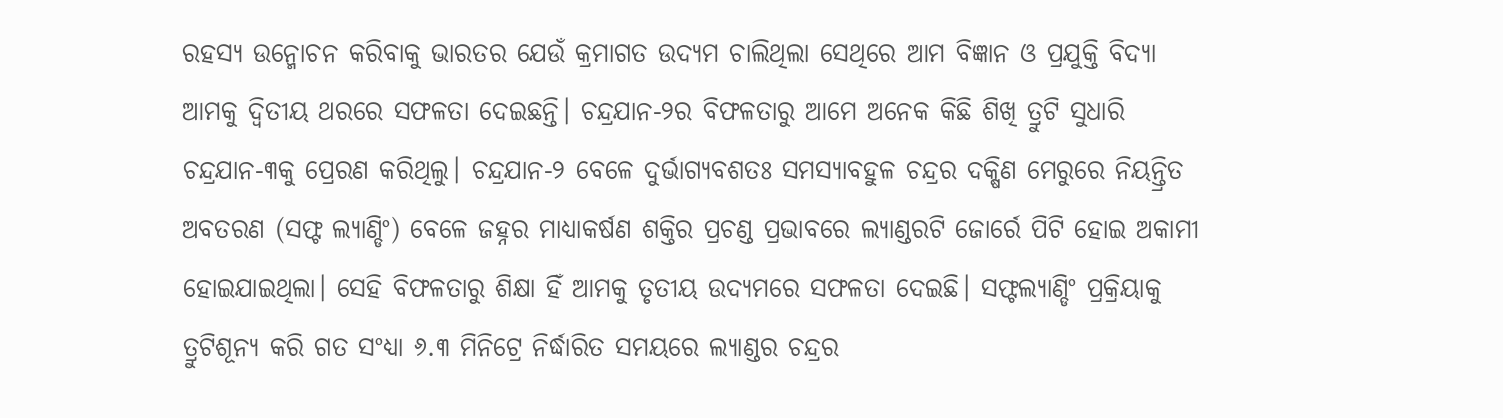ରହସ୍ୟ ଉନ୍ମୋଚନ କରିବାକୁ ଭାରତର ଯେଉଁ କ୍ରମାଗତ ଉଦ୍ୟମ ଚାଲିଥିଲା ସେଥିରେ ଆମ ବିଜ୍ଞାନ ଓ ପ୍ରଯୁକ୍ତି ବିଦ୍ୟା ଆମକୁ ଦ୍ବିତୀୟ ଥରରେ ସଫଳତା ଦେଇଛନ୍ତି। ଚନ୍ଦ୍ରଯାନ-୨ର ବିଫଳତାରୁ ଆମେ ଅନେକ କିଛି ଶିଖି ତ୍ରୁଟି ସୁଧାରି ଚନ୍ଦ୍ରଯାନ-୩କୁ ପ୍ରେରଣ କରିଥିଲୁ। ଚନ୍ଦ୍ରଯାନ-୨ ବେଳେ ଦୁର୍ଭାଗ୍ୟବଶତଃ ସମସ୍ୟାବହୁଳ ଚନ୍ଦ୍ରର ଦକ୍ଷିଣ ମେରୁରେ ନିୟନ୍ତ୍ରିତ ଅବତରଣ (ସଫ୍ଟ ଲ୍ୟାଣ୍ଡିଂ) ବେଳେ ଜହ୍ନର ମାଧ୍ୟାକର୍ଷଣ ଶକ୍ତିର ପ୍ରଚଣ୍ଡ ପ୍ରଭାବରେ ଲ୍ୟାଣ୍ଡରଟି ଜୋର୍ରେ ପିଟି ହୋଇ ଅକାମୀ ହୋଇଯାଇଥିଲା। ସେହି ବିଫଳତାରୁ ଶିକ୍ଷା ହିଁ ଆମକୁ ତୃତୀୟ ଉଦ୍ୟମରେ ସଫଳତା ଦେଇଛି। ସଫ୍ଟଲ୍ୟାଣ୍ଡିଂ ପ୍ରକ୍ରିୟାକୁ ତ୍ରୁଟିଶୂନ୍ୟ କରି ଗତ ସଂଧ୍ୟା ୬.୩ ମିନିଟ୍ରେ ନିର୍ଦ୍ଧାରିତ ସମୟରେ ଲ୍ୟାଣ୍ଡର ଚନ୍ଦ୍ରର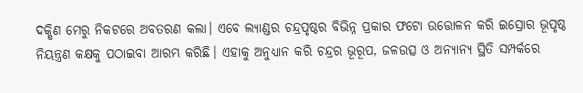ଦକ୍ଷିଣ ମେରୁ ନିକଟରେ ଅବତରଣ କଲା। ଏବେ ଲ୍ୟାଣ୍ଡର ଚନ୍ଦ୍ରପୃଷ୍ଠର ବିଭିନ୍ନ ପ୍ରକାର ଫଟୋ ଉତ୍ତୋଳନ କରି ଇସ୍ରୋର ଭୂପୃଷ୍ଠ ନିୟନ୍ତ୍ରଣ କକ୍ଷକୁ ପଠାଇବା ଆରମ୍ଭ କରିଛି। ଏହାକୁ ଅନୁଧ୍ୟାନ କରି ଚନ୍ଦ୍ରର ଭୂରୂପ, ଜଳଉତ୍ସ ଓ ଅନ୍ୟାନ୍ୟ ସ୍ଥିତି ସମ୍ପର୍କରେ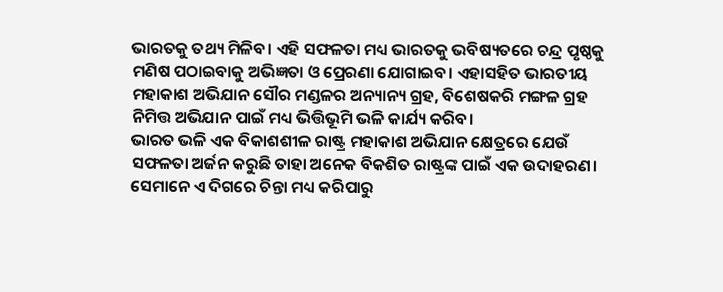ଭାରତକୁ ତଥ୍ୟ ମିଳିବ। ଏହି ସଫଳତା ମଧ୍ୟ ଭାରତକୁ ଭବିଷ୍ୟତରେ ଚନ୍ଦ୍ର ପୃଷ୍ଠକୁ ମଣିଷ ପଠାଇବାକୁ ଅଭିଜ୍ଞତା ଓ ପ୍ରେରଣା ଯୋଗାଇବ। ଏହାସହିତ ଭାରତୀୟ ମହାକାଶ ଅଭିଯାନ ସୌର ମଣ୍ଡଳର ଅନ୍ୟାନ୍ୟ ଗ୍ରହ, ବିଶେଷକରି ମଙ୍ଗଳ ଗ୍ରହ ନିମିତ୍ତ ଅଭିଯାନ ପାଇଁ ମଧ୍ୟ ଭିତ୍ତିଭୂମି ଭଳି କାର୍ଯ୍ୟ କରିବ।
ଭାରତ ଭଳି ଏକ ବିକାଶଶୀଳ ରାଷ୍ଟ୍ର ମହାକାଶ ଅଭିଯାନ କ୍ଷେତ୍ରରେ ଯେଉଁ ସଫଳତା ଅର୍ଜନ କରୁଛି ତାହା ଅନେକ ବିକଶିତ ରାଷ୍ଟ୍ରଙ୍କ ପାଇଁ ଏକ ଉଦାହରଣ। ସେମାନେ ଏ ଦିଗରେ ଚିନ୍ତା ମଧ୍ୟ କରିପାରୁ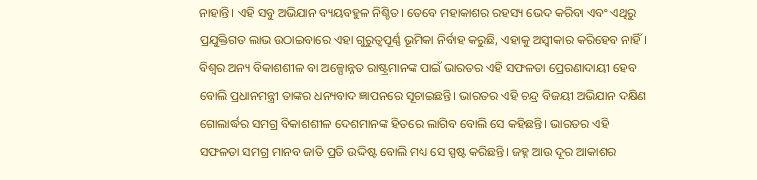ନାହାନ୍ତି। ଏହି ସବୁ ଅଭିଯାନ ବ୍ୟୟବହୁଳ ନିଶ୍ଚିତ। ତେବେ ମହାକାଶର ରହସ୍ୟ ଭେଦ କରିବା ଏବଂ ଏଥିରୁ ପ୍ରଯୁକ୍ତିଗତ ଲାଭ ଉଠାଇବାରେ ଏହା ଗୁରୁତ୍ୱପୂର୍ଣ୍ଣ ଭୂମିକା ନିର୍ବାହ କରୁଛି, ଏହାକୁ ଅସ୍ୱୀକାର କରିହେବ ନାହିଁ।
ବିଶ୍ୱର ଅନ୍ୟ ବିକାଶଶୀଳ ବା ଅଳ୍ପୋନ୍ନତ ରାଷ୍ଟ୍ରମାନଙ୍କ ପାଇଁ ଭାରତର ଏହି ସଫଳତା ପ୍ରେରଣାଦାୟୀ ହେବ ବୋଲି ପ୍ରଧାନମନ୍ତ୍ରୀ ତାଙ୍କର ଧନ୍ୟବାଦ ଜ୍ଞାପନରେ ସୂଚାଇଛନ୍ତି। ଭାରତର ଏହି ଚନ୍ଦ୍ର ବିଜୟୀ ଅଭିଯାନ ଦକ୍ଷିଣ ଗୋଲାର୍ଦ୍ଧର ସମଗ୍ର ବିକାଶଶୀଳ ଦେଶମାନଙ୍କ ହିତରେ ଲାଗିବ ବୋଲି ସେ କହିଛନ୍ତି। ଭାରତର ଏହି ସଫଳତା ସମଗ୍ର ମାନବ ଜାତି ପ୍ରତି ଉଦ୍ଦିଷ୍ଟ ବୋଲି ମଧ୍ୟ ସେ ସ୍ପଷ୍ଟ କରିଛନ୍ତି। ଜହ୍ନ ଆଉ ଦୂର ଆକାଶର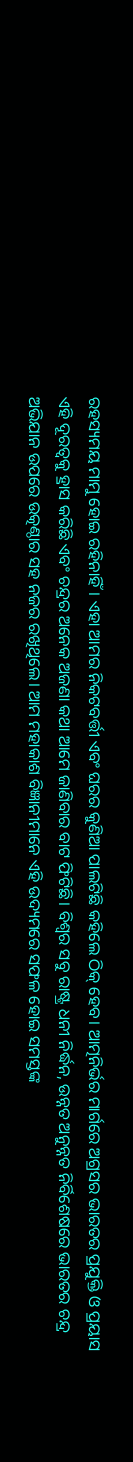ରହସ୍ୟମୟ ମାମୁ ହୋଇ ରହିନାହିଁ। ଏହା ଆମର ନିକଟବର୍ତ୍ତୀ ଏବଂ ଘରର କୁଣିଆ ପାଲଟିଛି କହିଲେ ଠିକ୍ ହେବ। ଆତ୍ମନିର୍ଭର ମାର୍ଗରେ ଅଗ୍ରସର ଭାରତର ପ୍ରଯୁକ୍ତି ଓ ପ୍ରୟାସ ଏହି ଦୂରତ୍ୱକୁ ହ୍ରାସ କରିଛି ଏବଂ ଚନ୍ଦ୍ରର ଅନେକ ଅଜଣା କଥା ଆମେ ଜାଣିବାର ବାଟ ଫିଟିଛି। ବିଶ୍ୱର ସବୁ ରାଷ୍ଟ୍ର ଧନୀ ନିର୍ଦ୍ଧନ, ଉନ୍ନତ ଅନୁନ୍ନତ ନିର୍ବିଶେଷରେ ଭାରତର ଚନ୍ଦ୍ର ଅଭିଯାନ ଉପରେ ଉତ୍କଣ୍ଠାର ସହ ନଜର ରଖିଥିଲେ। ଆମ ମହାକାଶ ବିଜ୍ଞାନୀମାନେ ଏହି ଉଦ୍ୟମରେ ସଫଳ ହୋଇ ସମସ୍ତଙ୍କ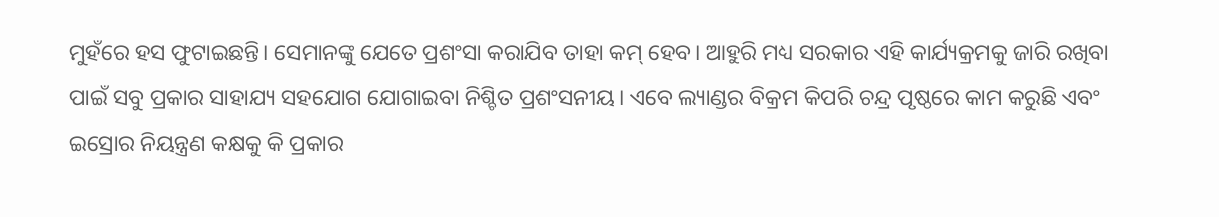ମୁହଁରେ ହସ ଫୁଟାଇଛନ୍ତି। ସେମାନଙ୍କୁ ଯେତେ ପ୍ରଶଂସା କରାଯିବ ତାହା କମ୍ ହେବ। ଆହୁରି ମଧ୍ୟ ସରକାର ଏହି କାର୍ଯ୍ୟକ୍ରମକୁ ଜାରି ରଖିବା ପାଇଁ ସବୁ ପ୍ରକାର ସାହାଯ୍ୟ ସହଯୋଗ ଯୋଗାଇବା ନିଶ୍ଚିତ ପ୍ରଶଂସନୀୟ। ଏବେ ଲ୍ୟାଣ୍ଡର ବିକ୍ରମ କିପରି ଚନ୍ଦ୍ର ପୃଷ୍ଠରେ କାମ କରୁଛି ଏବଂ ଇସ୍ରୋର ନିୟନ୍ତ୍ରଣ କକ୍ଷକୁ କି ପ୍ରକାର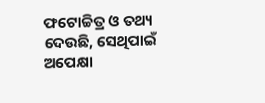ଫଟୋଚ୍ଚିତ୍ର ଓ ତଥ୍ୟ ଦେଉଛି, ସେଥିପାଇଁ ଅପେକ୍ଷା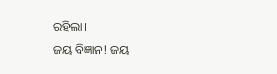ରହିଲା।
ଜୟ ବିଜ୍ଞାନ! ଜୟ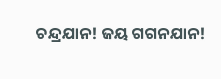ଚନ୍ଦ୍ରଯାନ! ଜୟ ଗଗନଯାନ!